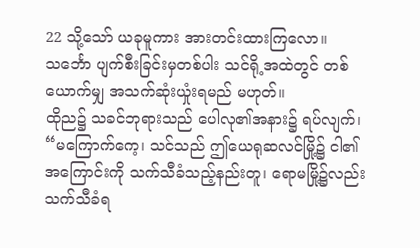22 သို့သော် ယခုမူကား အားတင်းထားကြလော။ သင်္ဘော ပျက်စီးခြင်းမှတစ်ပါး သင်ရို့အထဲတွင် တစ်ယောက်မျှ အသက်ဆုံးယှုံးရမည် မဟုတ်။
ထိုည၌ သခင်ဘုရားသည် ပေါလု၏အနား၌ ရပ်လျက်၊ “မကြောက်ကေ့၊ သင်သည် ဤယေရုဆလင်မြို့၌ ငါ၏အကြောင်းကို သက်သီခံသည့်နည်းတူ၊ ရောမမြို့၌လည်း သက်သီခံရ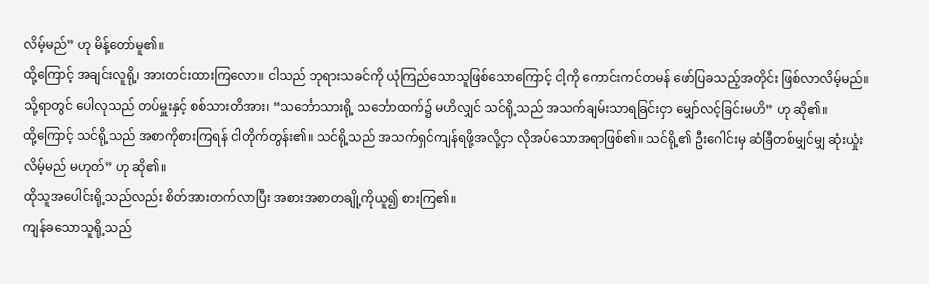လိမ့်မည်” ဟု မိန့်တော်မူ၏။
ထို့ကြောင့် အချင်းလူရို့၊ အားတင်းထားကြလော။ ငါသည် ဘုရားသခင်ကို ယုံကြည်သောသူဖြစ်သောကြောင့် ငါ့ကို ကောင်းကင်တမန် ဖော်ပြခသည့်အတိုင်း ဖြစ်လာလိမ့်မည်။
သို့ရာတွင် ပေါလုသည် တပ်မှူးနှင့် စစ်သားတိအား၊ “သင်္ဘောသားရို့ သင်္ဘောထက်၌ မဟိလျှင် သင်ရို့သည် အသက်ချမ်းသာရခြင်းငှာ မျှော်လင့်ခြင်းမဟိ” ဟု ဆို၏။
ထို့ကြောင့် သင်ရို့သည် အစာကိုစားကြရန် ငါတိုက်တွန်း၏။ သင်ရို့သည် အသက်ရှင်ကျန်ရဖို့အလို့ငှာ လိုအပ်သောအရာဖြစ်၏။ သင်ရို့၏ ဦးဂေါင်းမှ ဆံခြီတစ်မျှင်မျှ ဆုံးယှုံးလိမ့်မည် မဟုတ်” ဟု ဆို၏။
ထိုသူအပေါင်းရို့သည်လည်း စိတ်အားတက်လာပြီး အစားအစာတချို့ကိုယူ၍ စားကြ၏။
ကျန်ခသောသူရို့သည်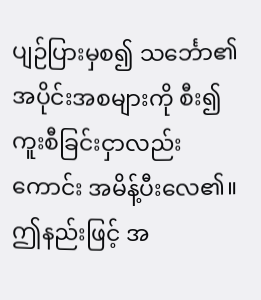ပျဉ်ပြားမှစ၍ သင်္ဘော၏ အပိုင်းအစများကို စီး၍ ကူးစီခြင်းငှာလည်းကောင်း အမိန့်ပီးလေ၏။ ဤနည်းဖြင့် အ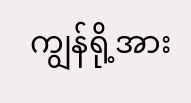ကျွန်ရို့အား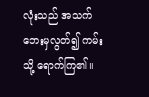လုံးသည် အသက်ဘေးမှလွတ်၍ ကမ်းသို့ ရောက်ကြ၏။